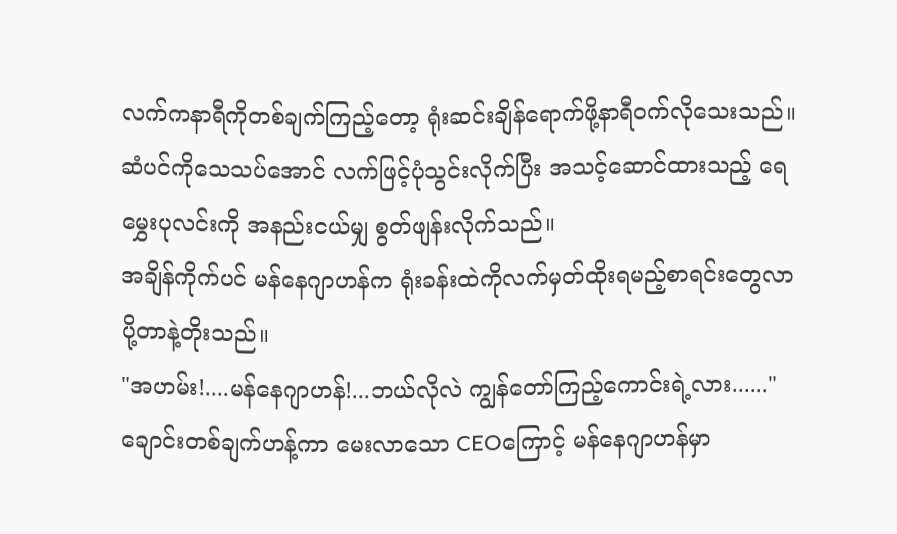လက်ကနာရီကိုတစ်ချက်ကြည့်တော့ ရုံးဆင်းချိန်ရောက်ဖို့နာရီဝက်လိုသေးသည်။
ဆံပင်ကိုသေသပ်အောင် လက်ဖြင့်ပုံသွင်းလိုက်ပြီး အသင့်ဆောင်ထားသည့် ရေမွှေးပုလင်းကို အနည်းငယ်မျှ စွတ်ဖျန်းလိုက်သည်။
အချိန်ကိုက်ပင် မန်နေဂျာဟန်က ရုံးခန်းထဲကိုလက်မှတ်ထိုးရမည့်စာရင်းတွေလာပို့တာနဲ့တိုးသည်။
"အဟမ်း!....မန်နေဂျာဟန်!...ဘယ်လိုလဲ ကျွန်တော်ကြည့်ကောင်းရဲ့လား......"
ချောင်းတစ်ချက်ဟန့်ကာ မေးလာသော CEOကြောင့် မန်နေဂျာဟန်မှာ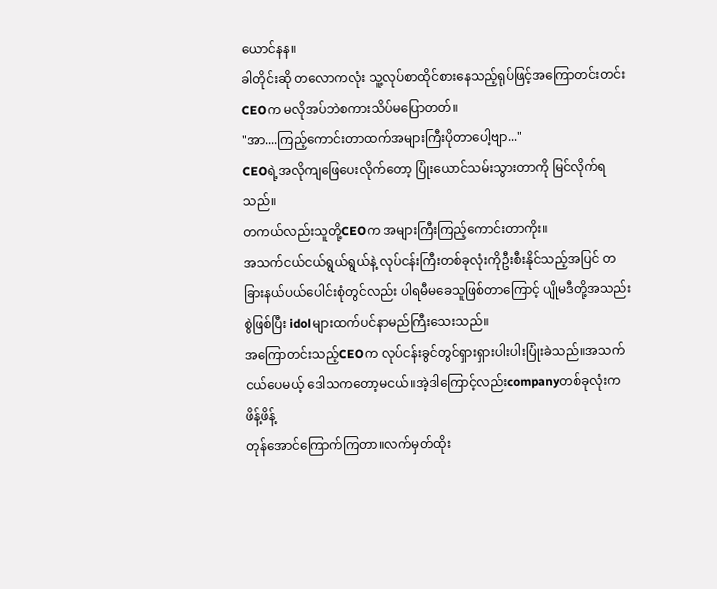ယောင်နန။
ခါတိုင်းဆို တလောကလုံး သူ့လုပ်စာထိုင်စားနေသည့်ရုပ်ဖြင့်အကြောတင်းတင်းCEOက မလိုအပ်ဘဲစကားသိပ်မပြောတတ်။
"အာ....ကြည့်ကောင်းတာထက်အများကြီးပိုတာပေါ့ဗျာ..."
CEOရဲ့အလိုကျဖြေပေးလိုက်တော့ ပြုံးယောင်သမ်းသွားတာကို မြင်လိုက်ရသည်။
တကယ်လည်းသူတို့CEOက အများကြီးကြည့်ကောင်းတာကိုး။
အသက်ငယ်ငယ်ရွယ်ရွယ်နဲ့ လုပ်ငန်းကြီးတစ်ခုလုံးကိုဦးစီးနိုင်သည့်အပြင် တခြားနယ်ပယ်ပေါင်းစုံတွင်လည်း ပါရမီမခေသူဖြစ်တာကြောင့် ပျိုမဒီတို့အသည်းစွဲဖြစ်ပြီး idolများထက်ပင်နာမည်ကြီးသေးသည်။
အကြောတင်းသည့်CEOက လုပ်ငန်းခွင်တွင်ရှားရှားပါးပါးပြုံးခဲသည်။အသက်ငယ်ပေမယ့် ဒေါသကတော့မငယ်။အဲ့ဒါကြောင့်လည်းcompanyတစ်ခုလုံးက ဖိန့်ဖိန့်
တုန်အောင်ကြောက်ကြတာ။လက်မှတ်ထိုး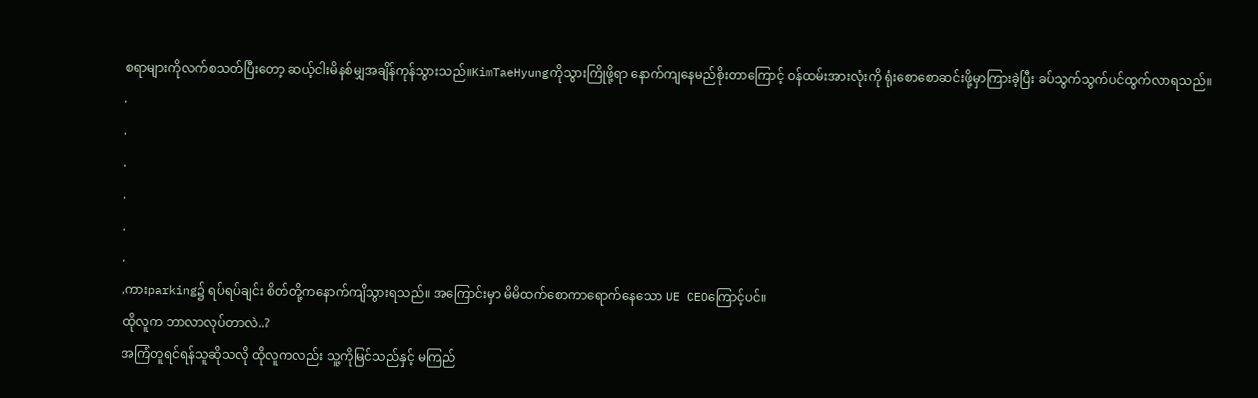စရာများကိုလက်စသတ်ပြီးတော့ ဆယ့်ငါးမိနစ်မျှအချိန်ကုန်သွားသည်။KimTaeHyungကိုသွားကြိုဖို့ရာ နောက်ကျနေမည်စိုးတာကြောင့် ဝန်ထမ်းအားလုံးကို ရုံးစောစောဆင်းဖို့မှာကြားခဲ့ပြီး ခပ်သွက်သွက်ပင်ထွက်လာရသည်။
.
.
.
.
.
.
.ကားparking၌ ရပ်ရပ်ချင်း စိတ်တို့ကနောက်ကျိသွားရသည်။ အကြောင်းမှာ မိမိထက်စောကာရောက်နေသော UE CEOကြောင့်ပင်။
ထိုလူက ဘာလာလုပ်တာလဲ..?
အကြံတူရင်ရန်သူဆိုသလို ထိုလူကလည်း သူ့ကိုမြင်သည်နှင့် မကြည်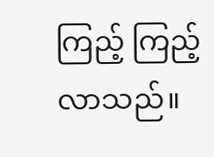ကြည့် ကြည့်လာသည်။